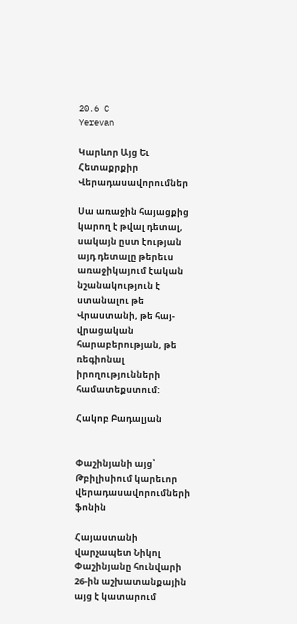20.6 C
Yerevan

Կարևոր Այց Եւ Հետաքրքիր Վերադասավորումներ

Սա առաջին հայացքից կարող է թվալ դետալ, սակայն ըստ էության այդ դետալը թերեւս առաջիկայում էական նշանակություն է ստանալու թե Վրաստանի, թե հայ-վրացական հարաբերության, թե ռեգիոնալ իրողությունների համատեքստում:

Հակոբ Բադալյան


Փաշինյանի այց՝ Թբիլիսիում կարեւոր վերադասավորումների ֆոնին

Հայաստանի վարչապետ Նիկոլ Փաշինյանը հունվարի 26-ին աշխատանքային այց է կատարում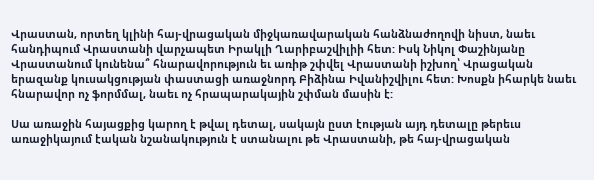Վրաստան, որտեղ կլինի հայ-վրացական միջկառավարական հանձնաժողովի նիստ, նաեւ հանդիպում Վրաստանի վարչապետ Իրակլի Ղարիբաշվիլիի հետ: Իսկ Նիկոլ Փաշինյանը Վրաստանում կունենա՞ հնարավորություն եւ առիթ շփվել Վրաստանի իշխող՝ Վրացական երազանք կուսակցության փաստացի առաջնորդ Բիձինա Իվանիշվիլու հետ: Խոսքն իհարկե նաեւ հնարավոր ոչ ֆորմմալ, նաեւ ոչ հրապարակային շփման մասին է:

Սա առաջին հայացքից կարող է թվալ դետալ, սակայն ըստ էության այդ դետալը թերեւս առաջիկայում էական նշանակություն է ստանալու թե Վրաստանի, թե հայ-վրացական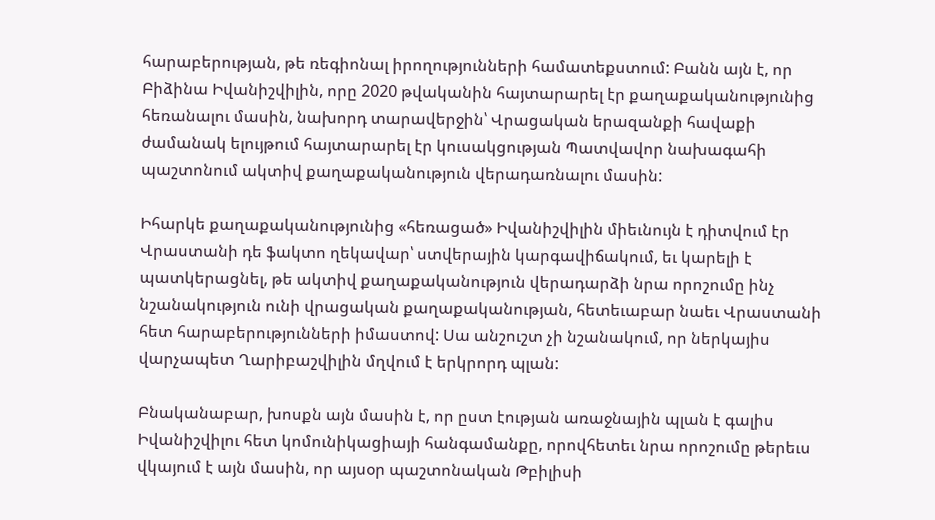հարաբերության, թե ռեգիոնալ իրողությունների համատեքստում: Բանն այն է, որ Բիձինա Իվանիշվիլին, որը 2020 թվականին հայտարարել էր քաղաքականությունից հեռանալու մասին, նախորդ տարավերջին՝ Վրացական երազանքի հավաքի ժամանակ ելույթում հայտարարել էր կուսակցության Պատվավոր նախագահի պաշտոնում ակտիվ քաղաքականություն վերադառնալու մասին:

Իհարկե քաղաքականությունից «հեռացած» Իվանիշվիլին միեւնույն է դիտվում էր Վրաստանի դե ֆակտո ղեկավար՝ ստվերային կարգավիճակում, եւ կարելի է պատկերացնել, թե ակտիվ քաղաքականություն վերադարձի նրա որոշումը ինչ նշանակություն ունի վրացական քաղաքականության, հետեւաբար նաեւ Վրաստանի հետ հարաբերությունների իմաստով: Սա անշուշտ չի նշանակում, որ ներկայիս վարչապետ Ղարիբաշվիլին մղվում է երկրորդ պլան:

Բնականաբար, խոսքն այն մասին է, որ ըստ էության առաջնային պլան է գալիս Իվանիշվիլու հետ կոմունիկացիայի հանգամանքը, որովհետեւ նրա որոշումը թերեւս վկայում է այն մասին, որ այսօր պաշտոնական Թբիլիսի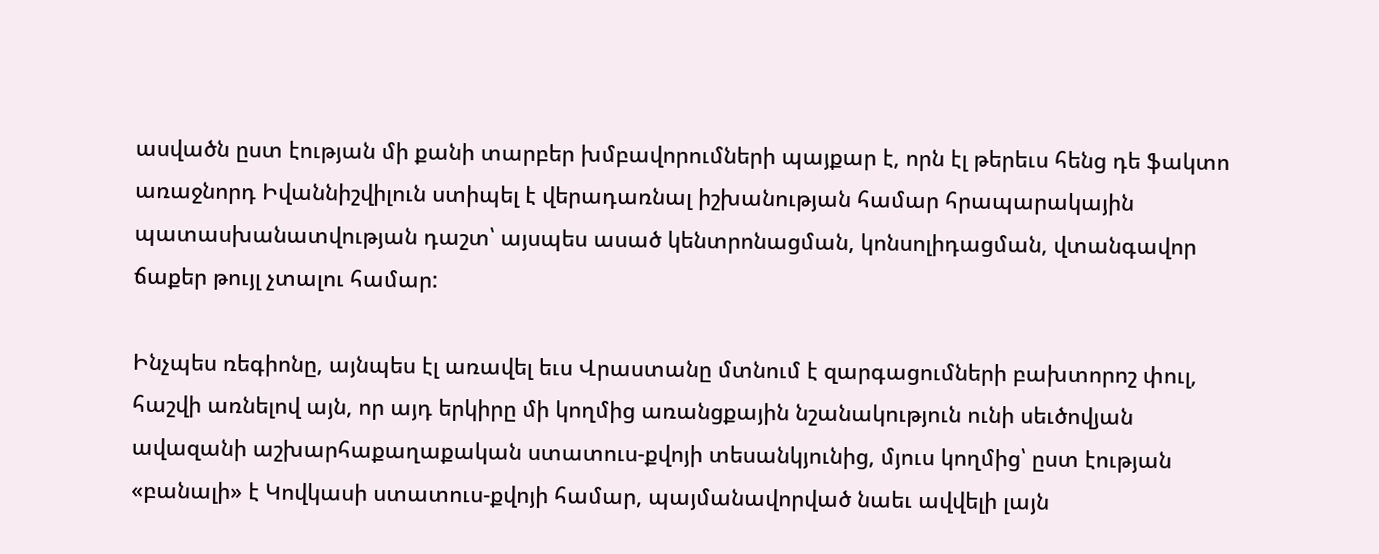ասվածն ըստ էության մի քանի տարբեր խմբավորումների պայքար է, որն էլ թերեւս հենց դե ֆակտո առաջնորդ Իվաննիշվիլուն ստիպել է վերադառնալ իշխանության համար հրապարակային պատասխանատվության դաշտ՝ այսպես ասած կենտրոնացման, կոնսոլիդացման, վտանգավոր ճաքեր թույլ չտալու համար:

Ինչպես ռեգիոնը, այնպես էլ առավել եւս Վրաստանը մտնում է զարգացումների բախտորոշ փուլ, հաշվի առնելով այն, որ այդ երկիրը մի կողմից առանցքային նշանակություն ունի սեւծովյան ավազանի աշխարհաքաղաքական ստատուս-քվոյի տեսանկյունից, մյուս կողմից՝ ըստ էության «բանալի» է Կովկասի ստատուս-քվոյի համար, պայմանավորված նաեւ ավվելի լայն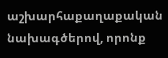աշխարհաքաղաքական նախագծերով, որոնք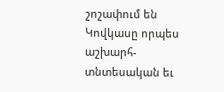շոշափում են Կովկասը որպես աշխարհ-տնտեսական եւ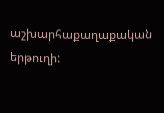աշխարհաքաղաքական երթուղի: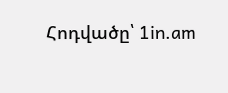Հոդվածը՝ 1in.am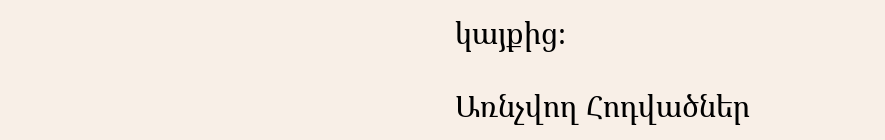կայքից։

Առնչվող Հոդվածներ